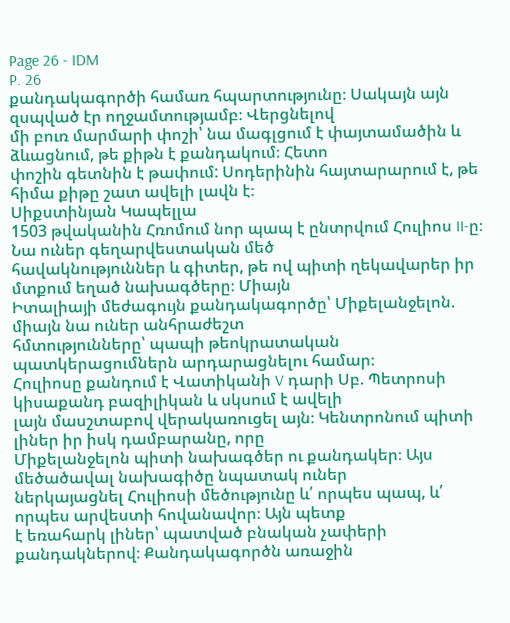Page 26 - IDM
P. 26
քանդակագործի համառ հպարտությունը։ Սակայն այն զսպված էր ողջամտությամբ։ Վերցնելով
մի բուռ մարմարի փոշի՝ նա մագլցում է փայտամածին և ձևացնում, թե քիթն է քանդակում։ Հետո
փոշին գետնին է թափում: Սոդերինին հայտարարում է, թե հիմա քիթը շատ ավելի լավն է։
Սիքստինյան Կապելլա
1503 թվականին Հռոմում նոր պապ է ընտրվում Հուլիոս II-ը։ Նա ուներ գեղարվեստական մեծ
հավակնություններ և գիտեր, թե ով պիտի ղեկավարեր իր մտքում եղած նախագծերը։ Միայն
Իտալիայի մեժագույն քանդակագործը՝ Միքելանջելոն. միայն նա ուներ անհրաժեշտ
հմտությունները՝ պապի թեոկրատական պատկերացումներն արդարացնելու համար։
Հուլիոսը քանդում է Վատիկանի V դարի Սբ. Պետրոսի կիսաքանդ բազիլիկան և սկսում է ավելի
լայն մասշտաբով վերակառուցել այն։ Կենտրոնում պիտի լիներ իր իսկ դամբարանը, որը
Միքելանջելոն պիտի նախագծեր ու քանդակեր։ Այս մեծածավալ նախագիծը նպատակ ուներ
ներկայացնել Հուլիոսի մեծությունը և՛ որպես պապ, և՛ որպես արվեստի հովանավոր։ Այն պետք
է եռահարկ լիներ՝ պատված բնական չափերի քանդակներով։ Քանդակագործն առաջին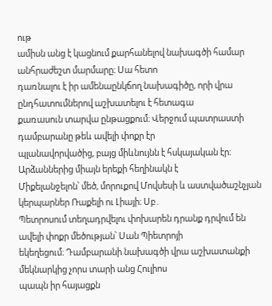ութ
ամիսն անց է կացնում քարհանելով նախագծի համար անհրաժեշտ մարմարը։ Սա հետո
դառնալու է իր ամենաընկճող նախագիծը, որի վրա ընդհատումներով աշխատելու է հետագա
քառասուն տարվա ընթացքում։ Վերջում պատրաստի դամբարանը թեև ավելի փոքր էր
պլանավորվածից, բայց միևնույնն է հսկայական էր։ Արձաններից միայն երեքի հեղինակն է
Միքելանջելոն՝ մեծ, մորուքով Մովսեսի և աստվածաշնչյան կերպարներ Ռաքելի ու Լիայի։ Սբ․
Պետրոսում տեղադրվելու փոխարեն դրանք դրվում են ավելի փոքր մեծության՝ Սան Պիետրոյի
եկեղեցում։ Դամբարանի նախագծի վրա աշխատանքի մեկնարկից չորս տարի անց Հուլիոս
պապն իր հայացքն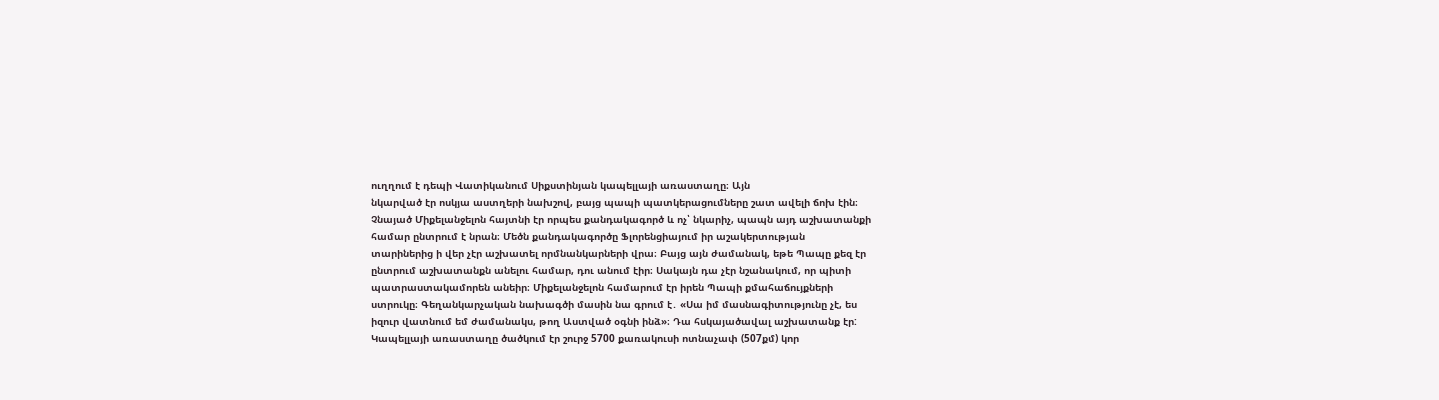ուղղում է դեպի Վատիկանում Սիքստինյան կապելլայի առաստաղը։ Այն
նկարված էր ոսկյա աստղերի նախշով, բայց պապի պատկերացումները շատ ավելի ճոխ էին։
Չնայած Միքելանջելոն հայտնի էր որպես քանդակագործ և ոչ՝ նկարիչ, պապն այդ աշխատանքի
համար ընտրում է նրան։ Մեծն քանդակագործը Ֆլորենցիայում իր աշակերտության
տարիներից ի վեր չէր աշխատել որմնանկարների վրա։ Բայց այն ժամանակ, եթե Պապը քեզ էր
ընտրում աշխատանքն անելու համար, դու անում էիր։ Սակայն դա չէր նշանակում, որ պիտի
պատրաստակամորեն անեիր։ Միքելանջելոն համարում էր իրեն Պապի քմահաճույքների
ստրուկը։ Գեղանկարչական նախագծի մասին նա գրում է․ «Սա իմ մասնագիտությունը չէ, ես
իզուր վատնում եմ ժամանակս, թող Աստված օգնի ինձ»։ Դա հսկայածավալ աշխատանք էր:
Կապելլայի առաստաղը ծածկում էր շուրջ 5700 քառակուսի ոտնաչափ (507քմ) կոր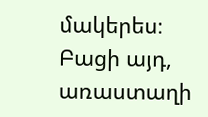մակերես։
Բացի այդ, առաստաղի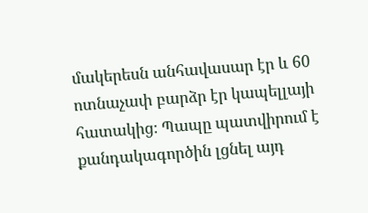մակերեսն անհավասար էր և 60 ոտնաչափ բարձր էր կապելլայի
հատակից։ Պապը պատվիրում է քանդակագործին լցնել այդ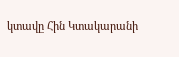կտավը Հին Կտակարանի